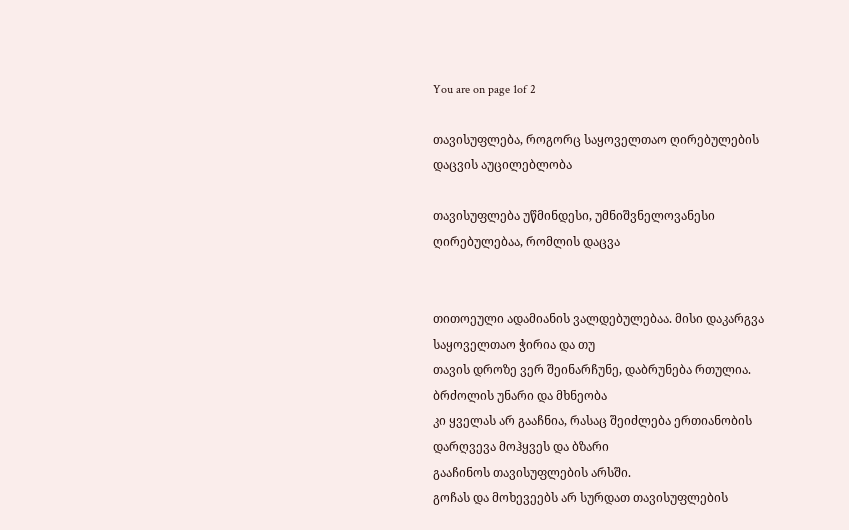You are on page 1of 2

თავისუფლება, როგორც საყოველთაო ღირებულების დაცვის აუცილებლობა

თავისუფლება უწმინდესი, უმნიშვნელოვანესი ღირებულებაა, რომლის დაცვა


თითოეული ადამიანის ვალდებულებაა. მისი დაკარგვა საყოველთაო ჭირია და თუ
თავის დროზე ვერ შეინარჩუნე, დაბრუნება რთულია. ბრძოლის უნარი და მხნეობა
კი ყველას არ გააჩნია, რასაც შეიძლება ერთიანობის დარღვევა მოჰყვეს და ბზარი
გააჩინოს თავისუფლების არსში.
გოჩას და მოხევეებს არ სურდათ თავისუფლების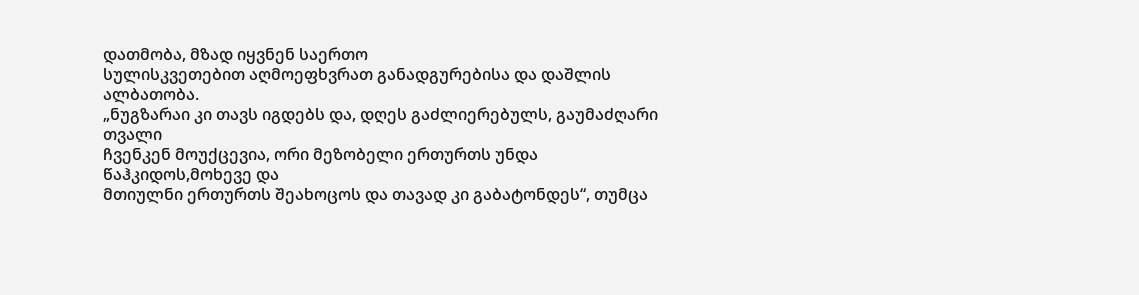დათმობა, მზად იყვნენ საერთო
სულისკვეთებით აღმოეფხვრათ განადგურებისა და დაშლის ალბათობა.
„ნუგზარაი კი თავს იგდებს და, დღეს გაძლიერებულს, გაუმაძღარი თვალი
ჩვენკენ მოუქცევია, ორი მეზობელი ერთურთს უნდა წაჰკიდოს,მოხევე და
მთიულნი ერთურთს შეახოცოს და თავად კი გაბატონდეს“, თუმცა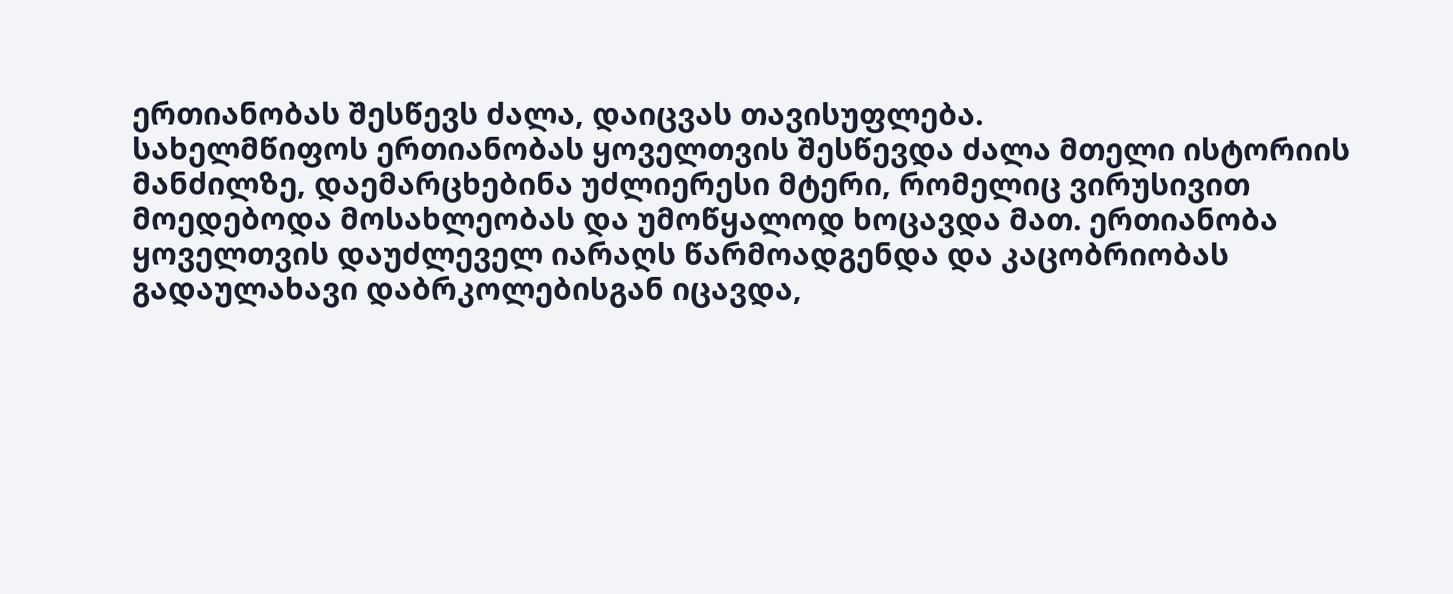ერთიანობას შესწევს ძალა, დაიცვას თავისუფლება.
სახელმწიფოს ერთიანობას ყოველთვის შესწევდა ძალა მთელი ისტორიის
მანძილზე, დაემარცხებინა უძლიერესი მტერი, რომელიც ვირუსივით
მოედებოდა მოსახლეობას და უმოწყალოდ ხოცავდა მათ. ერთიანობა
ყოველთვის დაუძლეველ იარაღს წარმოადგენდა და კაცობრიობას
გადაულახავი დაბრკოლებისგან იცავდა,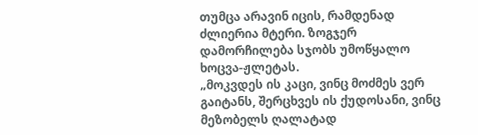თუმცა არავინ იცის, რამდენად
ძლიერია მტერი. ზოგჯერ დამორჩილება სჯობს უმოწყალო ხოცვა-ჟლეტას.
„მოკვდეს ის კაცი, ვინც მოძმეს ვერ გაიტანს, შერცხვეს ის ქუდოსანი, ვინც
მეზობელს ღალატად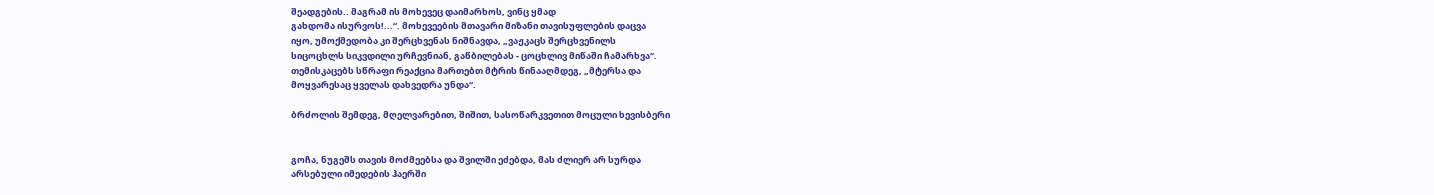შეადგების.. მაგრამ ის მოხევეც დაიმარხოს, ვინც ყმად
გახდომა ისურვოს!...“. მოხევეების მთავარი მიზანი თავისუფლების დაცვა
იყო, უმოქმედობა კი შერცხვენას ნიშნავდა, „ვაჟკაცს შერცხვენილს
სიცოცხლს სიკვდილი ურჩევნიან, გაწბილებას - ცოცხლივ მიწაში ჩამარხვა“.
თემისკაცებს სწრაფი რეაქცია მართებთ მტრის წინააღმდეგ, „მტერსა და
მოყვარესაც ყველას დახვედრა უნდა“.

ბრძოლის შემდეგ, მღელვარებით, შიშით, სასოწარკვეთით მოცული ხევისბერი


გოჩა, ნუგეშს თავის მოძმეებსა და შვილში ეძებდა, მას ძლიერ არ სურდა
არსებული იმედების ჰაერში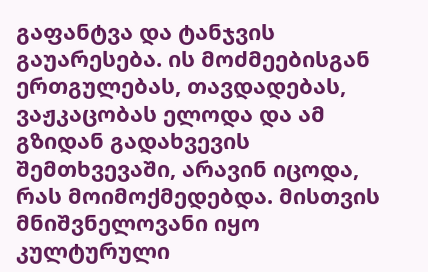გაფანტვა და ტანჯვის გაუარესება. ის მოძმეებისგან
ერთგულებას, თავდადებას, ვაჟკაცობას ელოდა და ამ გზიდან გადახვევის
შემთხვევაში, არავინ იცოდა, რას მოიმოქმედებდა. მისთვის მნიშვნელოვანი იყო
კულტურული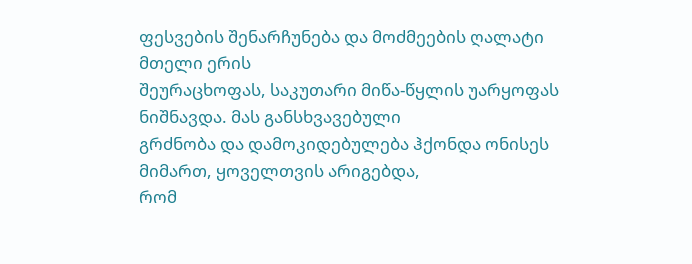ფესვების შენარჩუნება და მოძმეების ღალატი მთელი ერის
შეურაცხოფას, საკუთარი მიწა-წყლის უარყოფას ნიშნავდა. მას განსხვავებული
გრძნობა და დამოკიდებულება ჰქონდა ონისეს მიმართ, ყოველთვის არიგებდა,
რომ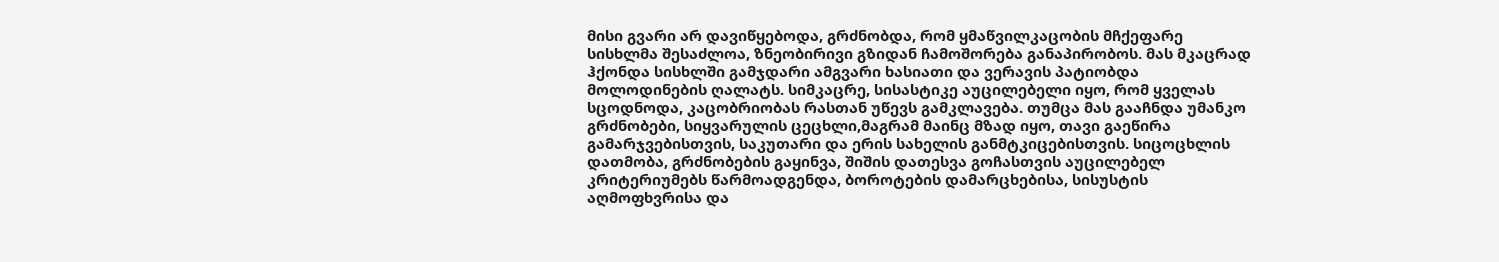მისი გვარი არ დავიწყებოდა, გრძნობდა, რომ ყმაწვილკაცობის მჩქეფარე
სისხლმა შესაძლოა, ზნეობირივი გზიდან ჩამოშორება განაპირობოს. მას მკაცრად
ჰქონდა სისხლში გამჯდარი ამგვარი ხასიათი და ვერავის პატიობდა
მოლოდინების ღალატს. სიმკაცრე, სისასტიკე აუცილებელი იყო, რომ ყველას
სცოდნოდა, კაცობრიობას რასთან უწევს გამკლავება. თუმცა მას გააჩნდა უმანკო
გრძნობები, სიყვარულის ცეცხლი,მაგრამ მაინც მზად იყო, თავი გაეწირა
გამარჯვებისთვის, საკუთარი და ერის სახელის განმტკიცებისთვის. სიცოცხლის
დათმობა, გრძნობების გაყინვა, შიშის დათესვა გოჩასთვის აუცილებელ
კრიტერიუმებს წარმოადგენდა, ბოროტების დამარცხებისა, სისუსტის
აღმოფხვრისა და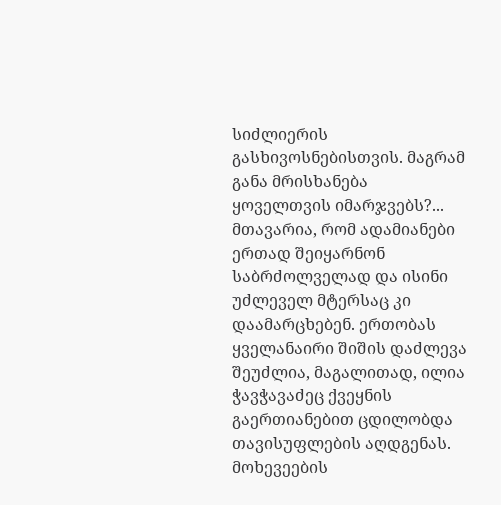სიძლიერის გასხივოსნებისთვის. მაგრამ განა მრისხანება
ყოველთვის იმარჯვებს?...
მთავარია, რომ ადამიანები ერთად შეიყარნონ საბრძოლველად და ისინი
უძლეველ მტერსაც კი დაამარცხებენ. ერთობას ყველანაირი შიშის დაძლევა
შეუძლია, მაგალითად, ილია ჭავჭავაძეც ქვეყნის გაერთიანებით ცდილობდა
თავისუფლების აღდგენას.
მოხევეების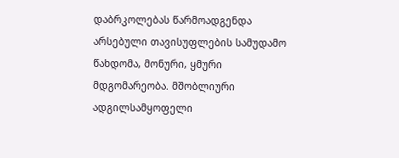დაბრკოლებას წარმოადგენდა არსებული თავისუფლების სამუდამო
წახდომა, მონური, ყმური მდგომარეობა. მშობლიური ადგილსამყოფელი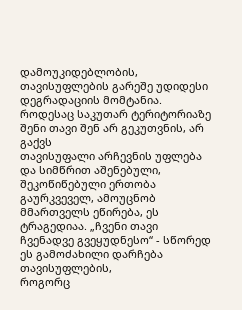დამოუკიდებლობის, თავისუფლების გარეშე უდიდესი დეგრადაციის მომტანია.
როდესაც საკუთარ ტერიტორიაზე შენი თავი შენ არ გეკუთვნის, არ გაქვს
თავისუფალი არჩევნის უფლება და სიმწრით აშენებული, შეკოწიწებული ერთობა
გაურკვეველ, ამოუცნობ მმართველს ეწირება, ეს ტრაგედიაა. „ჩვენი თავი
ჩვენადვე გვეყუდნესო“ - სწორედ ეს გამოძახილი დარჩება თავისუფლების,
როგორც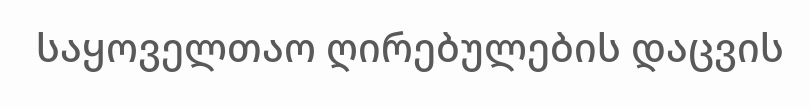საყოველთაო ღირებულების დაცვის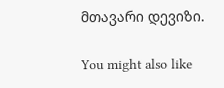მთავარი დევიზი.

You might also like